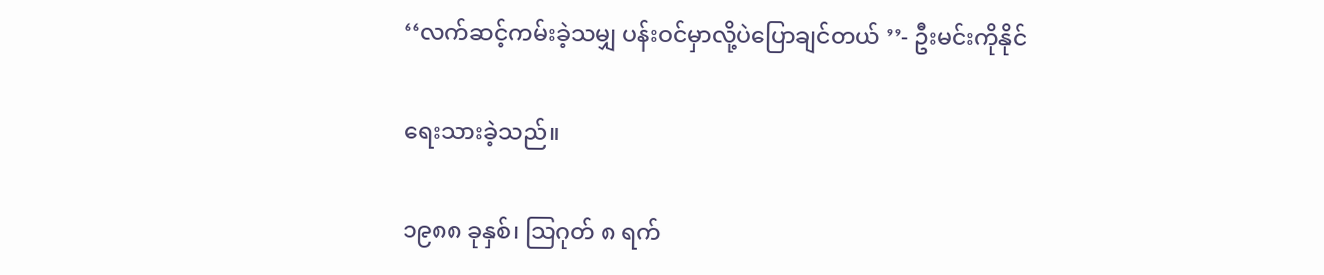‘‘လက်ဆင့်ကမ်းခဲ့သမျှ ပန်းဝင်မှာလို့ပဲပြောချင်တယ် ’’- ဦးမင်းကိုနိုင်

ရေးသားခဲ့သည်။

၁၉၈၈ ခုနှစ်၊ သြဂုတ် ၈ ရက်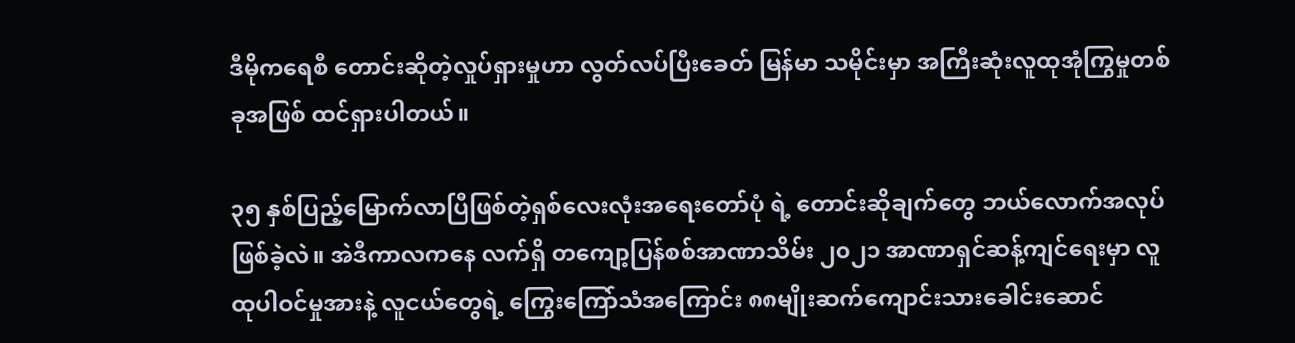ဒီမိုကရေစီ တောင်းဆိုတဲ့လှုပ်ရှားမှုဟာ လွတ်လပ်ပြီးခေတ် မြန်မာ သမိုင်းမှာ အကြီးဆုံးလူထုအုံကြွမှုတစ်ခုအဖြစ် ထင်ရှားပါတယ်။

၃၅ နှစ်ပြည့်မြောက်လာပြီဖြစ်တဲ့ရှစ်လေးလုံးအရေးတော်ပုံ ရဲ့ တောင်းဆိုချက်တွေ ဘယ်လောက်အလုပ်ဖြစ်ခဲ့လဲ။ အဲဒီကာလကနေ လက်ရှိ ‌တကျော့ပြန်စစ်အာဏာသိမ်း ၂၀၂၁ အာဏာရှင်ဆန့်ကျင်ရေးမှာ လူထုပါဝင်မှုအားနဲ့ လူငယ်တွေရဲ့ ကြွေးကြော်သံအကြောင်း ၈၈မျိုးဆက်ကျောင်းသားခေါင်းဆောင်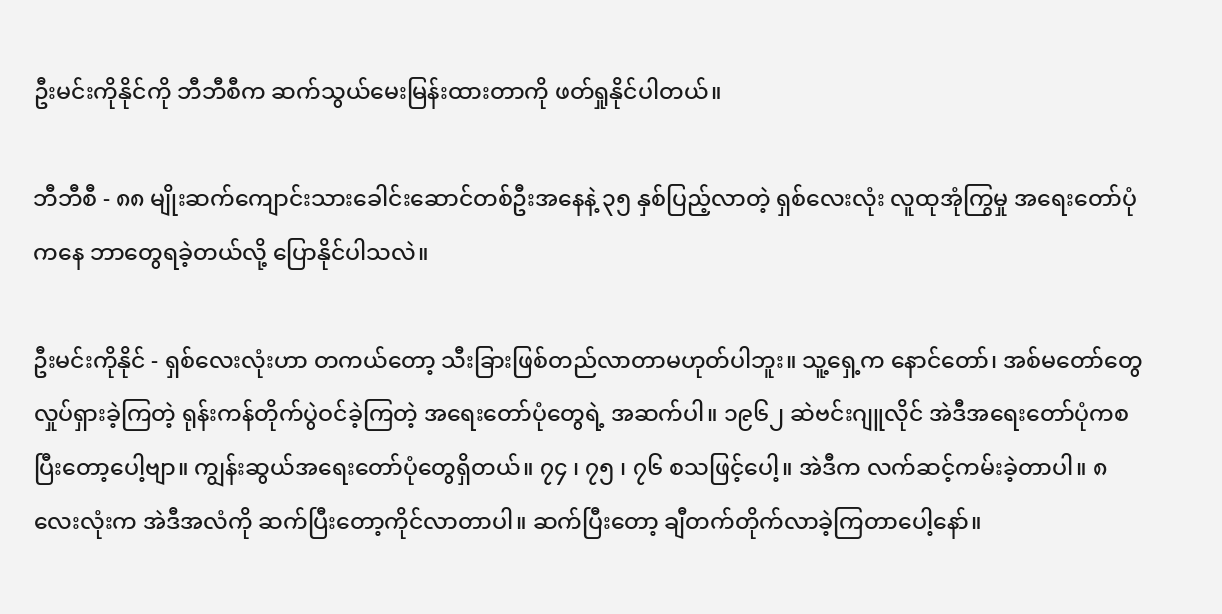ဦးမင်းကိုနိုင်ကို ဘီဘီစီက ဆက်သွယ်မေးမြန်းထားတာကို ဖတ်ရှုနိုင်ပါတယ်။

ဘီဘီစီ - ၈၈ မျိုးဆက်ကျောင်းသားခေါင်းဆောင်တစ်ဦးအနေနဲ့ ၃၅ နှစ်ပြည့်လာတဲ့ ရှစ်လေးလုံး လူထုအုံကြွမှု အရေးတော်ပုံကနေ ဘာတွေရခဲ့တယ်လို့ ပြောနိုင်ပါသလဲ။

ဦးမင်းကိုနိုင် - ရှစ်လေးလုံးဟာ တကယ်တော့ သီးခြားဖြစ်တည်လာတာမဟုတ်ပါဘူး။ သူ့ရှေ့က နောင်တော်၊ အစ်မတော်တွေ လှုပ်ရှားခဲ့ကြတဲ့ ရုန်းကန်တိုက်ပွဲဝင်ခဲ့ကြတဲ့ အရေးတော်ပုံတွေရဲ့ အဆက်ပါ။ ၁၉၆၂ ဆဲဗင်းဂျူလိုင် အဲဒီအရေးတော်ပုံကစပြီးတော့ပေါ့ဗျာ။ ကျွန်းဆွယ်အရေးတော်ပုံတွေရှိတယ်။ ၇၄ ၊ ၇၅ ၊ ၇၆ စသဖြင့်ပေါ့။ အဲဒီက လက်ဆင့်ကမ်းခဲ့တာပါ။ ၈ လေးလုံးက အဲဒီအလံကို ဆက်ပြီးတော့ကိုင်လာတာပါ။ ဆက်ပြီးတော့ ချီတက်တိုက်လာခဲ့ကြတာပေါ့နော်။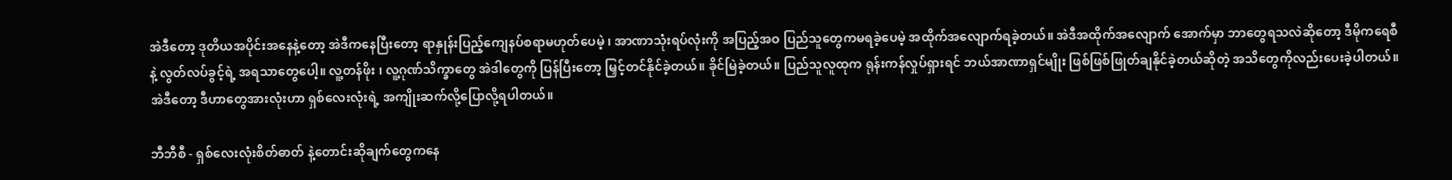အဲဒီတော့ ဒုတိယအပိုင်းအနေနဲ့တော့ အဲဒီကနေပြီးတော့ ရာနှုန်းပြည့်ကျေနပ်စရာမဟုတ်ပေမဲ့ ၊ အာဏာသုံးရပ်လုံးကို အပြည့်အဝ ပြည်သူတွေကမရခဲ့ပေမဲ့ အထိုက်အလျောက်ရခဲ့တယ်။ အဲဒီအထိုက်အလျောက် အောက်မှာ ဘာတွေရသလဲဆိုတော့ ဒီမိုကရေစီ နဲ့ လွတ်လပ်ခွင့်ရဲ့ အရသာတွေပေါ့။ လူ့တန်ဖိုး ၊ လူ့ဂုဏ်သိက္ခာတွေ အဲဒါတွေကို ပြန်ပြီးတော့ မြှင့်တင်နိုင်ခဲ့တယ်။ ခိုင်မြဲခဲ့တယ်။ ပြည်သူလူထုက ရုန်းကန်လှုပ်ရှားရင် ဘယ်အာဏာရှင်မျိုး ဖြစ်ဖြစ်ဖြုတ်ချနိုင်ခဲ့တယ်ဆိုတဲ့ အသိတွေကိုလည်းပေးခဲ့ပါတယ်။ အဲဒီတော့ ဒီဟာတွေအားလုံးဟာ ရှစ်လေးလုံးရဲ့ အကျိုးဆက်လို့ပြောလို့ရပါတယ်။

ဘီဘီစီ - ရှစ်လေးလုံးစိတ်ဓာတ် နဲ့တောင်းဆိုချက်တွေကနေ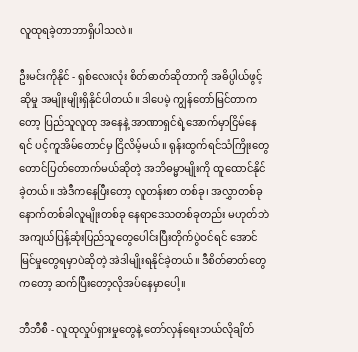လူထုရခဲ့တာဘာရှိပါသလဲ။

ဦးမင်းကိုနိုင် - ရှစ်လေးလုံး စိတ်ဓာတ်ဆိုတာကို အဓိပ္ပါယ်ဖွင့်ဆိုမှု အမျိုးမျိုးရှိနိုင်ပါတယ်။ ဒါပေမဲ့ ကျွန်တော်မြင်တာကတော့ ပြည်သူလူထု အနေနဲ့ အာဏာရှင်ရဲ့အောက်မှာငြိမ်နေရင် ပင့်ကူအိမ်တောင်မှ ငြိလိမ့်မယ်။ ရုန်းထွက်ရင်သံကြိုးတွေတောင်ပြတ်တောက်မယ်ဆိုတဲ့ အဘိဓမ္မာမျိုးကို ထူထောင်နိုင်ခဲ့တယ်။ အဲဒီကနေပြီးတော့ လူတန်းစာ တစ်ခု၊ အလွှာတစ်ခု နောက်တစ်ခါလူမျိုးတစ်ခု နေရာဒေသတစ်ခုတည်း မဟုတ်ဘဲ အကျယ်ပြန့်ဆုံးပြည်သူတွေပေါင်းပြီးတိုက်ပွဲဝင်ရင် အောင်မြင်မှုတွေရမှာပဲဆိုတဲ့ အဲဒါမျိုးရနိုင်ခဲ့တယ်။ ဒီစိတ်ဓာတ်တွေကတော့ ဆက်ပြီးတော့လိုအပ်နေမှာပေါ့။

ဘီဘီစီ - လူထုလှုပ်ရှားမှုတွေနဲ့ တော်လှန်ရေးဘယ်လိုချိတ်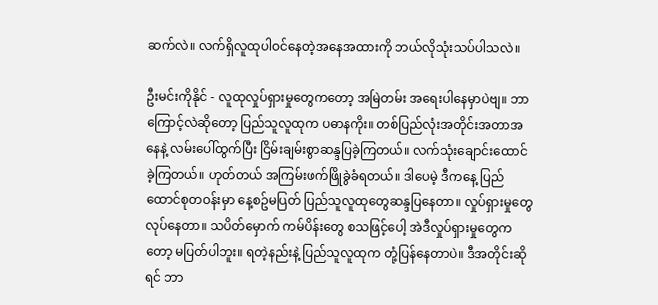ဆက်လဲ။ လက်ရှိလူထုပါဝင်နေတဲ့အနေအထားကို ဘယ်လိုသုံးသပ်ပါသလဲ။

ဦးမင်းကိုနိုင် - လူထုလှုပ်ရှားမှုတွေကတော့ အမြဲတမ်း အရေးပါနေမှာပဲဗျ။ ဘာကြောင့်လဲဆိုတော့ ပြည်သူလူထုက ပဓာနကိုး။ တစ်ပြည်လုံးအတိုင်းအတာအနေနဲ့ လမ်းပေါ်ထွက်ပြီး ငြိမ်းချမ်းစွာဆန္ဒပြခဲ့ကြတယ်။ လက်သုံးချောင်းထောင်ခဲ့ကြတယ်။ ဟုတ်တယ် အကြမ်းဖက်ဖြိုခွဲခံရတယ်။ ဒါပေမဲ့ ဒီကနေ့ ပြည်ထောင်စုတဝန်းမှာ နေ့စဥ်မပြတ် ပြည်သူလူထုတွေဆန္ဒပြနေတာ။ လှုပ်ရှားမှုတွေလုပ်နေတာ။ သပိတ်မှောက် ကမ်ပိန်းတွေ စသဖြင့်ပေါ့ အဲဒီလှုပ်ရှားမှုတွေကတော့ မပြတ်ပါဘူး။ ရတဲ့နည်းနဲ့ ပြည်သူလူထုက တုံ့ပြန်နေတာပဲ။ ဒီအတိုင်းဆိုရင် ဘာ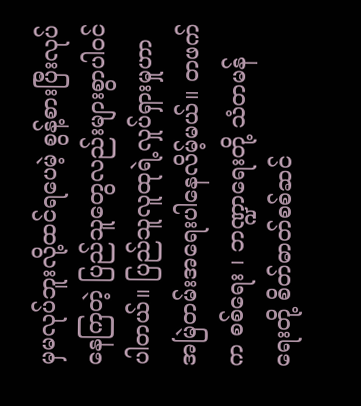မှမလုပ်ဘူးလို့ထင်ရပေမဲ့ စွန့်စားပြီးလုပ်နေကြတဲ့ ပြည်သူတွေလည်းများစွာပါဝင်ပါတယ်။ ပြည်သူလူထုရဲ့လှုပ်ရှားမှုဟာ အမြဲတမ်းအရေးပါနေလိမ့်မယ်။ တဖက်က စစ်ရေး ၊ ဘဏ္ဍာရေးတို့ သံတမန်ရေးတို့ စိတ်ဓာတ်စစ်ဆင်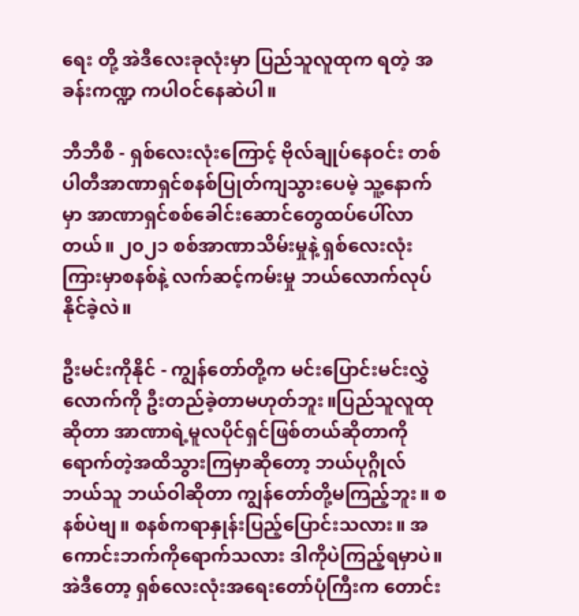ရေး တို့ အဲဒီလေးခုလုံးမှာ ပြည်သူလူထုက ရတဲ့ အခန်းကဏ္ဍ ကပါဝင်နေဆဲပါ။

ဘီဘီစီ - ရှစ်လေးလုံးကြောင့် ဗိုလ်ချုပ်နေဝင်း တစ်ပါတီအာဏာရှင်စနစ်ပြုတ်ကျသွားပေမဲ့ သူ့နောက်မှာ အာဏာရှင်စစ်ခေါင်းဆောင်တွေထပ်ပေါ်လာတယ်။ ၂၀၂၁ စစ်အာဏာသိမ်းမှုနဲ့ ရှစ်လေးလုံးကြားမှာစနစ်နဲ့ လက်ဆင့်ကမ်းမှု ဘယ်လောက်လုပ်နိုင်ခဲ့လဲ။

ဦးမင်းကိုနိုင် - ကျွန်တော်တို့က မင်းပြောင်းမင်းလွှဲလောက်ကို ဦးတည်ခဲ့တာမဟုတ်ဘူး။ပြည်သူလူထုဆိုတာ အာဏာရဲ့မူလပိုင်ရှင်ဖြစ်တယ်ဆိုတာကို ရောက်တဲ့အထိသွားကြမှာဆိုတော့ ဘယ်ပုဂ္ဂိုလ် ဘယ်သူ ဘယ်ဝါဆိုတာ ကျွန်တော်တို့မကြည့်ဘူး။ စနစ်ပဲဗျ။ စနစ်ကရာနှုန်းပြည့်ပြောင်းသလား။ အကောင်းဘက်ကိုရောက်သလား ဒါကိုပဲကြည့်ရမှာပဲ။ အဲဒီတော့ ရှစ်လေးလုံးအရေးတော်ပုံကြီးက တောင်း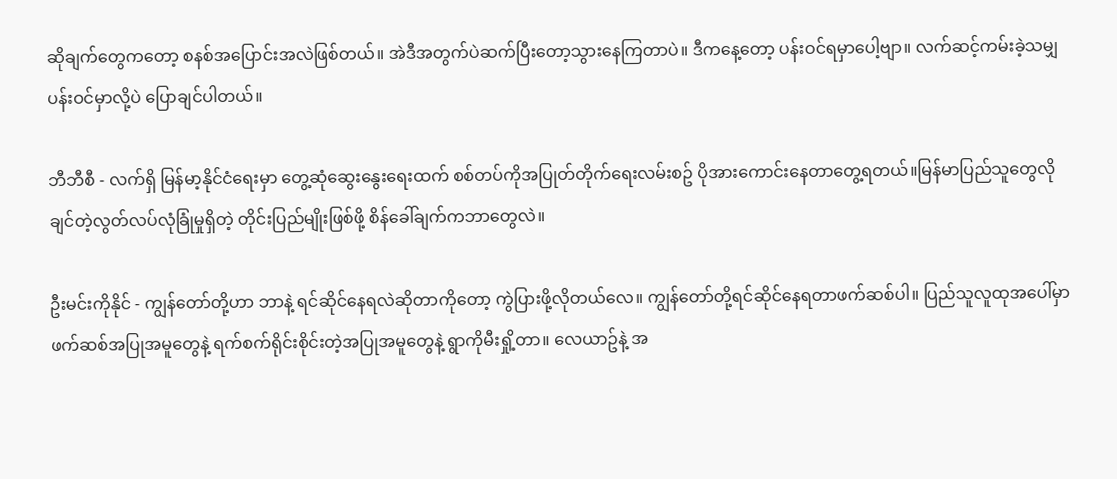ဆိုချက်တွေကတော့ စနစ်အပြောင်းအလဲဖြစ်တယ်။ အဲဒီအတွက်ပဲဆက်ပြီးတော့သွားနေကြတာပဲ။ ဒီကနေ့တော့ ပန်းဝင်ရမှာပေါ့ဗျာ။ လက်ဆင့်ကမ်းခဲ့သမျှ ပန်းဝင်မှာလို့ပဲ ပြောချင်ပါတယ်။

ဘီဘီစီ - လက်ရှိ မြန်မာ့နိုင်ငံရေးမှာ တွေ့ဆုံဆွေးနွေးရေးထက် စစ်တပ်ကိုအပြုတ်တိုက်ရေးလမ်းစဥ် ပိုအားကောင်းနေတာတွေ့ရတယ်။မြန်မာပြည်သူတွေလိုချင်တဲ့လွတ်လပ်လုံခြုံမှုရှိတဲ့ တိုင်းပြည်မျိုးဖြစ်ဖို့ စိန်ခေါ်ချက်ကဘာတွေလဲ။

ဦးမင်းကိုနိုင် - ကျွန်တော်တို့ဟာ ဘာနဲ့ ရင်ဆိုင်နေရလဲဆိုတာကိုတော့ ကွဲပြားဖို့လိုတယ်လေ။ ကျွန်တော်တို့ရင်ဆိုင်နေရတာဖက်ဆစ်ပါ။ ပြည်သူလူထုအပေါ်မှာ ဖက်ဆစ်အပြုအမူတွေနဲ့ ရက်စက်ရိုင်းစိုင်းတဲ့အပြုအမူတွေနဲ့ ရွာကိုမီးရှို့တာ။ လေယာဥ်နဲ့ အ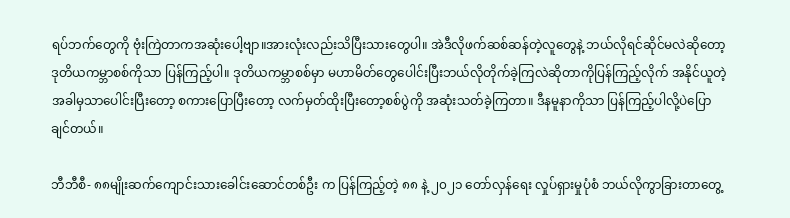ရပ်ဘက်တွေကို ဗုံးကြဲတာကအဆုံးပေါ့ဗျာ။အားလုံးလည်းသိပြီးသားတွေပါ။ အဲဒီလိုဖက်ဆစ်ဆန်တဲ့လူတွေနဲ့ ဘယ်လိုရင်ဆိုင်မလဲဆိုတော့ ဒုတိယကမ္ဘာစစ်ကိုသာ ပြန်ကြည့်ပါ။ ဒုတိယကမ္ဘာစစ်မှာ မဟာမိတ်တွေပေါင်းပြီးဘယ်လိုတိုက်ခဲ့ကြလဲဆိုတာကိုပြန်ကြည့်လိုက် အနိုင်ယူတဲ့အခါမှသာပေါင်းပြီးတော့ စကားပြောပြီးတော့ လက်မှတ်ထိုးပြီးတော့စစ်ပွဲကို အဆုံးသတ်ခဲ့ကြတာ။ ဒီနမူနာကိုသာ ပြန်ကြည့်ပါလို့ပဲပြောချင်တယ်။

ဘီဘီစီ- ၈၈မျိုးဆက်ကျောင်းသားခေါင်းဆောင်တစ်ဦး က ပြန်ကြည့်တဲ့ ၈၈ နဲ့ ၂၀၂၁ တော်လှန်ရေး လှုပ်ရှားမှုပုံစံ ဘယ်လိုကွာခြားတာတွေ့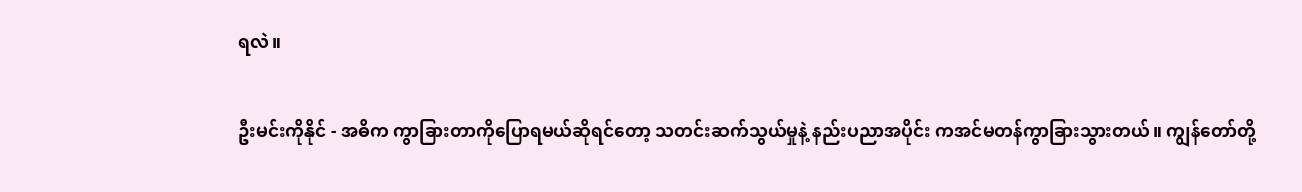ရလဲ။

ဦးမင်းကိုနိုင် - အဓိက ကွာခြားတာကိုပြောရမယ်ဆိုရင်တော့ သတင်းဆက်သွယ်မှုနဲ့ နည်းပညာအပိုင်း ကအင်မတန်ကွာခြားသွားတယ်။ ကျွန်တော်တို့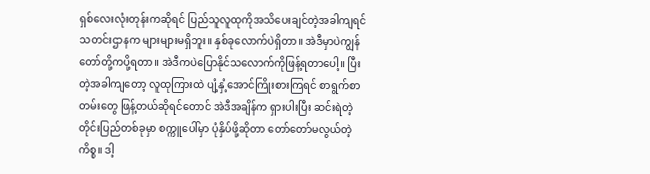ရှစ်လေးလုံးတုန်းကဆိုရင် ပြည်သူလူထုကိုအသိပေးချင်တဲ့အခါကျရင် သတင်းဌာနက များများမရှိဘူး။ နှစ်ခုလောက်ပဲရှိတာ။ အဲဒီမှာပဲကျွန်တော်တို့ကပို့ရတာ။ အဲဒီကပဲပြောနိုင်သလောက်ကိုဖြန့်ရတာပေါ့။ ပြီးတဲ့အခါကျတော့ လူထုကြားထဲ ပျံ့နှံ့အောင်ကြိုးစားကြရင် စာရွက်စာတမ်းတွေ ဖြန့်တယ်ဆိုရင်တောင် အဲဒီအချိန်က ရှားပါးပြီး ဆင်းရဲတဲ့တိုင်းပြည်တစ်ခုမှာ စက္ကူပေါ်မှာ ပုံနှိပ်ဖို့ဆိုတာ တော်တော်မလွယ်တဲ့ကိစ္စ။ ဒါ့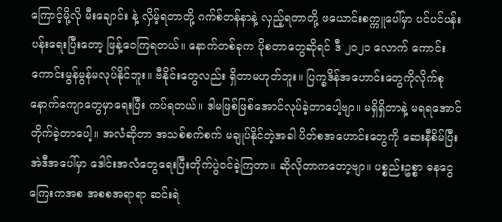ကြောင့်မို့လို မီးချောင်း နဲ့ လှိမ့်ရတာတို့ ဂက်စ်တန်နာနဲ့ လှည့်ရတာတို့ ဖယောင်းစက္ကူပေါ်မှာ ပင်ပင်ပန်းပန်းရေးပြီးတော့ ဖြန့်ဝေကြရတယ်။ နောက်တစ်ခုက ပိုစတာတွေဆိုရင် ဒီ ၂၀၂၁ လောက် ကောင်းကောင်းမွန်မွန်မလုပ်နိုင်ဘူး။ ဗီနိုင်းတွေလည်း ရှိတာမဟုတ်ဘူး။ ပြက္ခဒိန်အဟောင်းတွေကိုလိုက်စု နောက်ကျောတွေမှာရေးပြီး ကပ်ရတယ်။ ဒါမဖြစ်ဖြစ်အောင်လုပ်ခဲ့တာ‌ပေါ့ဗျာ။ မရှိရှိတာနဲ့ မရရအောင်တိုက်ခဲ့တာပေါ့။ အလံဆိုတာ အသစ်စက်စက် မချုပ်နိုင်တဲ့အခါ ပိတ်စအဟောင်းတွေကို ဆေးနီစိမ်ပြီး အဲဒီအပေါ်မှာ ဒေါင်းအလံတွေရေးပြီးတိုက်ပွဲဝင်ခဲ့ကြတာ။ ဆိုလိုတာကတော့ဗျာ။ ပစ္စည်းဥစ္စာ ဓနငွေကြေးကအစ အစစအရာရာ ဆင်းရဲ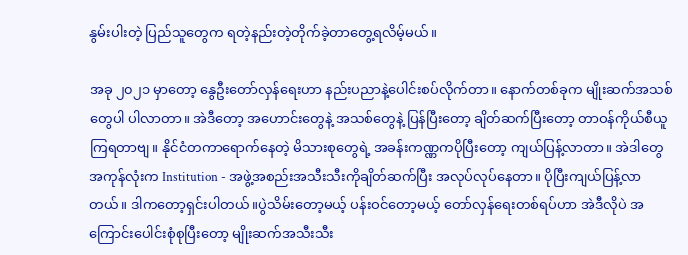နွမ်းပါးတဲ့ ပြည်သူတွေက ရတဲ့နည်းတဲ့တိုက်ခဲ့တာတွေ့ရလိမ့်မယ်။

အခု ၂၀၂၁ မှာတော့ နွေဦးတော်လှန်ရေးဟာ နည်းပညာနဲ့ပေါင်းစပ်လိုက်တာ။ နောက်တစ်ခုက မျိုးဆက်အသစ်တွေပါ ပါလာတာ။ အဲဒီတော့ အဟောင်းတွေနဲ့ အသစ်တွေနဲ့ ပြန်ပြီးတော့ ချိတ်ဆက်ပြီးတော့ တာဝန်ကိုယ်စီယူကြရတာဗျ။ နိုင်ငံတကာရောက်နေတဲ့ မိသားစုတွေရဲ့ အခန်းကဏ္ဏကပိုပြီးတော့ ကျယ်ပြန့်လာတာ။ အဲဒါတွေအကုန်လုံးက Institution - အဖွဲ့အစည်းအသီးသီးကိုချိတ်ဆက်ပြီး အလုပ်လုပ်နေတာ။ ပိုပြီးကျယ်ပြန့်လာတယ်။ ဒါကတော့ရှင်းပါတယ်။ပွဲသိမ်းတော့မယ့် ပန်းဝင်တော့မယ့် တော်လှန်ရေးတစ်ရပ်ဟာ အဲဒီလိုပဲ အကြောင်းပေါင်းစုံစုပြီးတော့ မျိုးဆက်အသီးသီး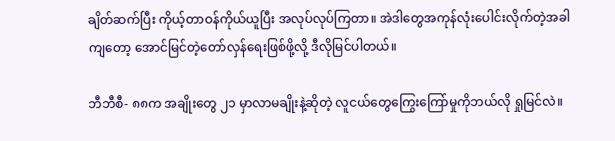ချိတ်ဆက်ပြီး ကိုယ့်တာဝန်ကိုယ်ယူပြီး အလုပ်လုပ်ကြတာ။ အဲဒါတွေအကုန်လုံးပေါင်းလိုက်တဲ့အခါကျတော့ အောင်မြင်တဲ့တော်လှန်ရေးဖြစ်ဖို့လို့ ဒီလိုမြင်ပါတယ်။

ဘီဘီစီ- ၈၈က အချိုးတွေ ၂၁ မှာလာမချိုးနဲ့ဆိုတဲ့ လူငယ်တွေကြွေးကြော်မှုကိုဘယ်လို ရှုမြင်လဲ။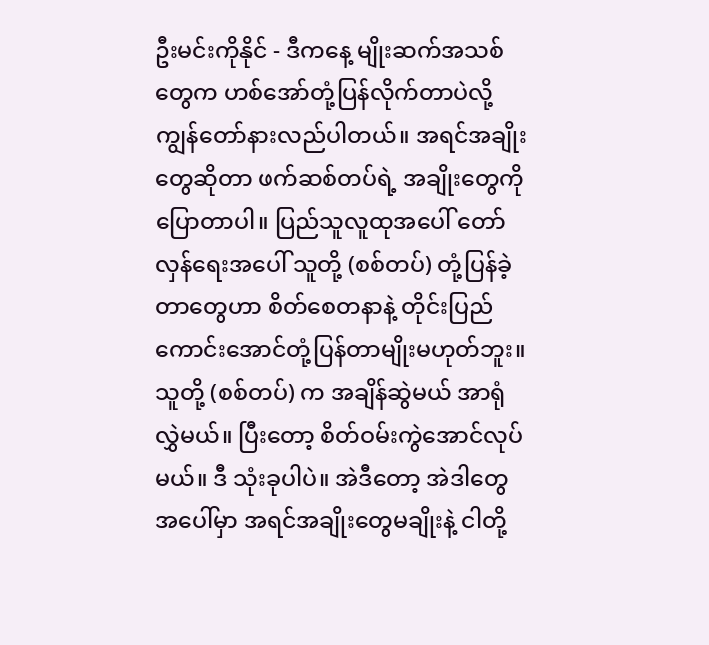ဦးမင်းကိုနိုင် - ဒီကနေ့ မျိုးဆက်အသစ်တွေက ဟစ်အော်တုံ့ပြန်လိုက်တာပဲလို့ ကျွန်တော်နားလည်ပါတယ်။ အရင်အချိုးတွေဆိုတာ ဖက်ဆစ်တပ်ရဲ့ အချိုးတွေကိုပြောတာပါ။ ပြည်သူလူထုအပေါ် တော်လှန်ရေးအပေါ် သူတို့ (စစ်တပ်) တုံ့ပြန်ခဲ့တာတွေဟာ စိတ်စေတနာနဲ့ တိုင်းပြည်ကောင်းအောင်တုံ့ပြန်တာမျိုးမဟုတ်ဘူး။ သူတို့ (စစ်တပ်) က အချိန်ဆွဲမယ် အာရုံလွှဲမယ်။ ပြီးတော့ စိတ်ဝမ်းကွဲအောင်လုပ်မယ်။ ဒီ သုံးခုပါပဲ။ အဲဒီတော့ အဲဒါတွေ အပေါ်မှာ အရင်အချိုးတွေမချိုးနဲ့ ငါတို့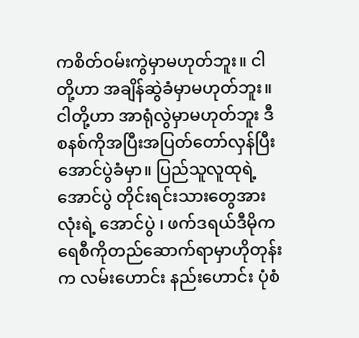ကစိတ်ဝမ်းကွဲမှာမဟုတ်ဘူး။ ငါတို့ဟာ အချိန်ဆွဲခံမှာမဟုတ်ဘူး။ ငါတို့ဟာ အာရုံလွဲမှာမဟုတ်ဘူး ဒီစနစ်ကိုအပြီးအပြတ်တော်လှန်ပြီးအောင်ပွဲခံမှာ။ ပြည်သူလူထုရဲ့အောင်ပွဲ တိုင်းရင်းသားတွေအားလုံးရဲ့ အောင်ပွဲ ၊ ဖက်ဒရယ်ဒီမိုကရေစီကိုတည်ဆောက်ရာမှာဟိုတုန်းက လမ်းဟောင်း နည်းဟောင်း ပုံစံ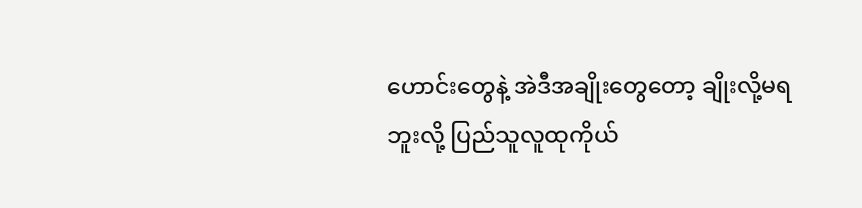ဟောင်းတွေနဲ့ အဲဒီအချိုးတွေတော့ ချိုးလို့မရဘူးလို့ ပြည်သူလူထုကိုယ်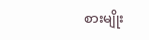စားမျိုး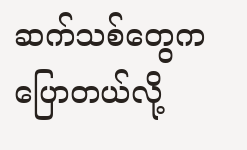ဆက်သစ်တွေက ပြောတယ်လို့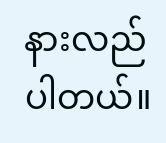နားလည်ပါတယ်။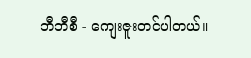ဘီဘီစီ - ကျေးဇူးတင်ပါတယ်။